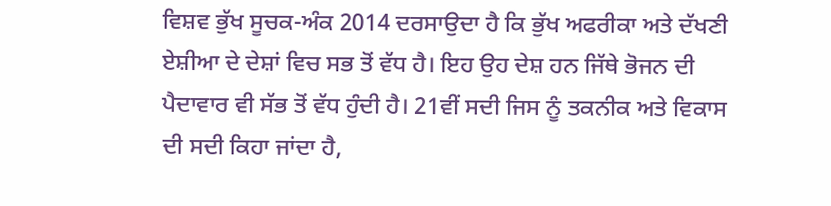ਵਿਸ਼ਵ ਭੁੱਖ ਸੂਚਕ-ਅੰਕ 2014 ਦਰਸਾਉਦਾ ਹੈ ਕਿ ਭੁੱਖ ਅਫਰੀਕਾ ਅਤੇ ਦੱਖਣੀ ਏਸ਼ੀਆ ਦੇ ਦੇਸ਼ਾਂ ਵਿਚ ਸਭ ਤੋਂ ਵੱਧ ਹੈ। ਇਹ ਉਹ ਦੇਸ਼ ਹਨ ਜਿੱਥੇ ਭੋਜਨ ਦੀ ਪੈਦਾਵਾਰ ਵੀ ਸੱਭ ਤੋਂ ਵੱਧ ਹੁੰਦੀ ਹੈ। 21ਵੀਂ ਸਦੀ ਜਿਸ ਨੂੰ ਤਕਨੀਕ ਅਤੇ ਵਿਕਾਸ ਦੀ ਸਦੀ ਕਿਹਾ ਜਾਂਦਾ ਹੈ,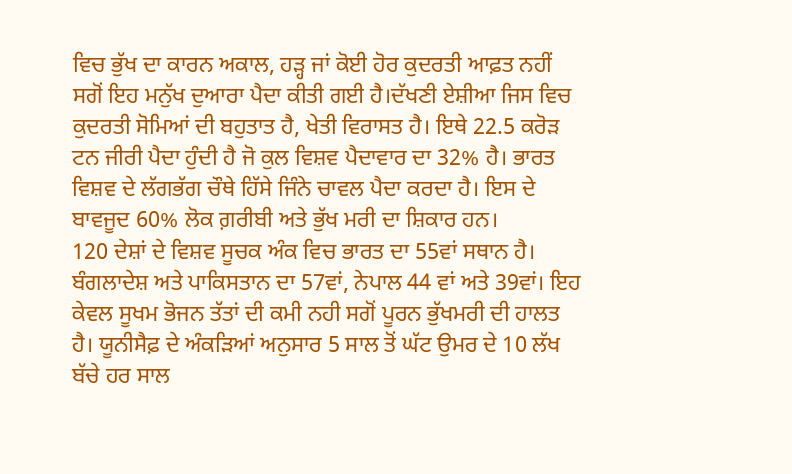ਵਿਚ ਭੁੱਖ ਦਾ ਕਾਰਨ ਅਕਾਲ, ਹੜ੍ਹ ਜਾਂ ਕੋਈ ਹੋਰ ਕੁਦਰਤੀ ਆਫ਼ਤ ਨਹੀਂ ਸਗੋਂ ਇਹ ਮਨੁੱਖ ਦੁਆਰਾ ਪੈਦਾ ਕੀਤੀ ਗਈ ਹੈ।ਦੱਖਣੀ ਏਸ਼ੀਆ ਜਿਸ ਵਿਚ ਕੁਦਰਤੀ ਸੋਮਿਆਂ ਦੀ ਬਹੁਤਾਤ ਹੈ, ਖੇਤੀ ਵਿਰਾਸਤ ਹੈ। ਇਥੇ 22.5 ਕਰੋੜ ਟਨ ਜੀਰੀ ਪੈਦਾ ਹੁੰਦੀ ਹੈ ਜੋ ਕੁਲ ਵਿਸ਼ਵ ਪੈਦਾਵਾਰ ਦਾ 32% ਹੈ। ਭਾਰਤ ਵਿਸ਼ਵ ਦੇ ਲੱਗਭੱਗ ਚੌਥੇ ਹਿੱਸੇ ਜਿੰਨੇ ਚਾਵਲ ਪੈਦਾ ਕਰਦਾ ਹੈ। ਇਸ ਦੇ ਬਾਵਜੂਦ 60% ਲੋਕ ਗ਼ਰੀਬੀ ਅਤੇ ਭੁੱਖ ਮਰੀ ਦਾ ਸ਼ਿਕਾਰ ਹਨ।
120 ਦੇਸ਼ਾਂ ਦੇ ਵਿਸ਼ਵ ਸੂਚਕ ਅੰਕ ਵਿਚ ਭਾਰਤ ਦਾ 55ਵਾਂ ਸਥਾਨ ਹੈ। ਬੰਗਲਾਦੇਸ਼ ਅਤੇ ਪਾਕਿਸਤਾਨ ਦਾ 57ਵਾਂ, ਨੇਪਾਲ 44 ਵਾਂ ਅਤੇ 39ਵਾਂ। ਇਹ ਕੇਵਲ ਸੂਖਮ ਭੋਜਨ ਤੱਤਾਂ ਦੀ ਕਮੀ ਨਹੀ ਸਗੋਂ ਪੂਰਨ ਭੁੱਖਮਰੀ ਦੀ ਹਾਲਤ ਹੈ। ਯੂਨੀਸੈਫ਼ ਦੇ ਅੰਕੜਿਆਂ ਅਨੁਸਾਰ 5 ਸਾਲ ਤੋਂ ਘੱਟ ਉਮਰ ਦੇ 10 ਲੱਖ ਬੱਚੇ ਹਰ ਸਾਲ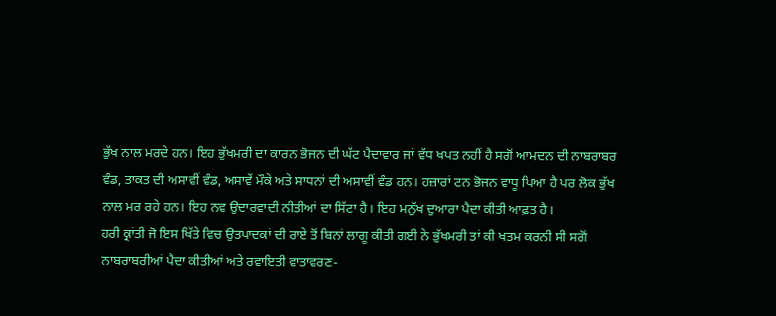ਭੁੱਖ ਨਾਲ ਮਰਦੇ ਹਨ। ਇਹ ਭੁੱਖਮਰੀ ਦਾ ਕਾਰਨ ਭੋਜਨ ਦੀ ਘੱਟ ਪੈਦਾਵਾਰ ਜਾਂ ਵੱਧ ਖਪਤ ਨਹੀਂ ਹੈ ਸਗੋਂ ਆਮਦਨ ਦੀ ਨਾਬਰਾਬਰ ਵੰਡ, ਤਾਕਤ ਦੀ ਅਸਾਵੀਂ ਵੰਡ, ਅਸਾਵੇਂ ਮੌਕੇ ਅਤੇ ਸਾਧਨਾਂ ਦੀ ਅਸਾਵੀਂ ਵੰਡ ਹਨ। ਹਜ਼ਾਰਾਂ ਟਨ ਭੋਜਨ ਵਾਧੂ ਪਿਆ ਹੈ ਪਰ ਲੋਕ ਭੁੱਖ ਨਾਲ ਮਰ ਰਹੇ ਹਨ। ਇਹ ਨਵ ਉਦਾਰਵਾਦੀ ਨੀਤੀਆਂ ਦਾ ਸਿੱਟਾ ਹੈ। ਇਹ ਮਨੁੱਖ ਦੁਆਰਾ ਪੈਦਾ ਕੀਤੀ ਆਫ਼ਤ ਹੈ।
ਹਰੀ ਕ੍ਰਾਂਤੀ ਜੋ ਇਸ ਖਿੱਤੇ ਵਿਚ ਉਤਪਾਦਕਾਂ ਦੀ ਰਾਏ ਤੋਂ ਬਿਨਾਂ ਲਾਗੂ ਕੀਤੀ ਗਈ ਨੇ ਭੁੱਖਮਰੀ ਤਾਂ ਕੀ ਖਤਮ ਕਰਨੀ ਸੀ ਸਗੋਂ ਨਾਬਰਾਬਰੀਆਂ ਪੈਦਾ ਕੀਤੀਆਂ ਅਤੇ ਰਵਾਇਤੀ ਵਾਤਾਵਰਣ-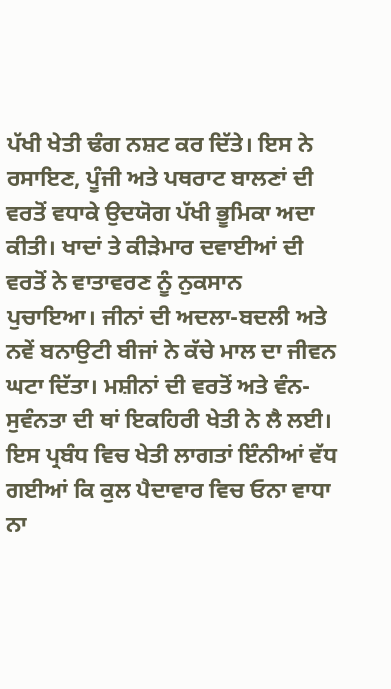ਪੱਖੀ ਖੇਤੀ ਢੰਗ ਨਸ਼ਟ ਕਰ ਦਿੱਤੇ। ਇਸ ਨੇ ਰਸਾਇਣ, ਪੂੰਜੀ ਅਤੇ ਪਥਰਾਟ ਬਾਲਣਾਂ ਦੀ ਵਰਤੋਂ ਵਧਾਕੇ ਉਦਯੋਗ ਪੱਖੀ ਭੂਮਿਕਾ ਅਦਾ ਕੀਤੀ। ਖਾਦਾਂ ਤੇ ਕੀੜੇਮਾਰ ਦਵਾਈਆਂ ਦੀ ਵਰਤੋਂ ਨੇ ਵਾਤਾਵਰਣ ਨੂੰ ਨੁਕਸਾਨ ਪੁਚਾਇਆ। ਜੀਨਾਂ ਦੀ ਅਦਲਾ-ਬਦਲੀ ਅਤੇ ਨਵੇਂ ਬਨਾਉਟੀ ਬੀਜਾਂ ਨੇ ਕੱਚੇ ਮਾਲ ਦਾ ਜੀਵਨ ਘਟਾ ਦਿੱਤਾ। ਮਸ਼ੀਨਾਂ ਦੀ ਵਰਤੋਂ ਅਤੇ ਵੰਨ-ਸੁਵੰਨਤਾ ਦੀ ਥਾਂ ਇਕਹਿਰੀ ਖੇਤੀ ਨੇ ਲੈ ਲਈ। ਇਸ ਪ੍ਰਬੰਧ ਵਿਚ ਖੇਤੀ ਲਾਗਤਾਂ ਇੰਨੀਆਂ ਵੱਧ ਗਈਆਂ ਕਿ ਕੁਲ ਪੈਦਾਵਾਰ ਵਿਚ ਓਨਾ ਵਾਧਾ ਨਾ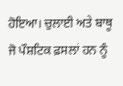ਹੋਇਆ। ਚੁਲਾਈ ਅਤੇ ਬਾਥੂ ਜੋ ਪੌਸ਼ਟਿਕ ਫ਼ਸਲਾਂ ਹਨ ਨੂੰ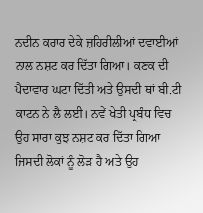ਨਦੀਨ ਕਰਾਰ ਦੇਕੇ ਜ਼ਹਿਰੀਲੀਆਂ ਦਵਾਈਆਂ ਨਾਲ ਨਸ਼ਟ ਕਰ ਦਿੱਤਾ ਗਿਆ। ਕਣਕ ਦੀ ਪੈਦਾਵਾਰ ਘਟਾ ਦਿੱਤੀ ਅਤੇ ਉਸਦੀ ਥਾਂ ਬੀ.ਟੀ ਕਾਟਨ ਨੇ ਲੈ ਲਈ। ਨਵੇਂ ਖੇਤੀ ਪ੍ਰਬੰਧ ਵਿਚ ਉਹ ਸਾਰਾ ਕੁਝ ਨਸ਼ਟ ਕਰ ਦਿੱਤਾ ਗਿਆ ਜਿਸਦੀ ਲੋਕਾਂ ਨੂੰ ਲੋੜ ਹੈ ਅਤੇ ਉਹ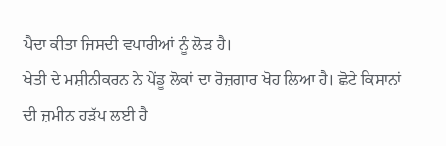ਪੈਦਾ ਕੀਤਾ ਜਿਸਦੀ ਵਪਾਰੀਆਂ ਨੂੰ ਲੋੜ ਹੈ।
ਖੇਤੀ ਦੇ ਮਸ਼ੀਨੀਕਰਨ ਨੇ ਪੇਂਡੂ ਲੋਕਾਂ ਦਾ ਰੋਜ਼ਗਾਰ ਖੋਹ ਲਿਆ ਹੈ। ਛੋਟੇ ਕਿਸਾਨਾਂ ਦੀ ਜ਼ਮੀਨ ਹੜੱਪ ਲਈ ਹੈ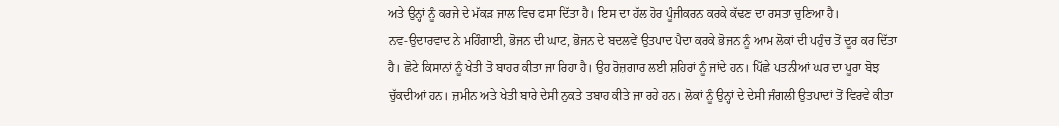ਅਤੇ ਉਨ੍ਹਾਂ ਨੂੰ ਕਰਜੇ ਦੇ ਮੱਕੜ ਜਾਲ ਵਿਚ ਫਸਾ ਦਿੱਤਾ ਹੈ। ਇਸ ਦਾ ਹੱਲ ਹੋਰ ਪੂੰਜੀਕਰਨ ਕਰਕੇ ਕੱਢਣ ਦਾ ਰਸਤਾ ਚੁਣਿਆ ਹੈ।
ਨਵ-ਉਦਾਰਵਾਦ ਨੇ ਮਹਿੰਗਾਈ, ਭੋਜਨ ਦੀ ਘਾਟ, ਭੋਜਨ ਦੇ ਬਦਲਵੇਂ ਉਤਪਾਦ ਪੈਦਾ ਕਰਕੇ ਭੋਜਨ ਨੂੰ ਆਮ ਲੋਕਾਂ ਦੀ ਪਹੁੰਚ ਤੋਂ ਦੂਰ ਕਰ ਦਿੱਤਾ ਹੈ। ਛੋਟੇ ਕਿਸਾਨਾਂ ਨੂੰ ਖੇਤੀ ਤੋ ਬਾਹਰ ਕੀਤਾ ਜਾ ਰਿਹਾ ਹੈ। ਉਹ ਰੋਜ਼ਗਾਰ ਲਈ ਸ਼ਹਿਰਾਂ ਨੂੰ ਜਾਂਦੇ ਹਨ। ਪਿੱਛੇ ਪਤਨੀਆਂ ਘਰ ਦਾ ਪੂਰਾ ਬੋਝ ਚੁੱਕਦੀਆਂ ਹਨ। ਜ਼ਮੀਨ ਅਤੇ ਖੇਤੀ ਬਾਰੇ ਦੇਸੀ ਨੁਕਤੇ ਤਬਾਹ ਕੀਤੇ ਜਾ ਰਹੇ ਹਨ। ਲੋਕਾਂ ਨੂੰ ਉਨ੍ਹਾਂ ਦੇ ਦੇਸੀ ਜੰਗਲੀ ਉਤਪਾਦਾਂ ਤੋਂ ਵਿਰਵੇ ਕੀਤਾ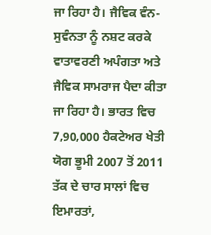ਜਾ ਰਿਹਾ ਹੈ। ਜੈਵਿਕ ਵੰਨ-ਸੁਵੰਨਤਾ ਨੂੰ ਨਸ਼ਟ ਕਰਕੇ ਵਾਤਾਵਰਣੀ ਅਪੰਗਤਾ ਅਤੇ ਜੈਵਿਕ ਸਾਮਰਾਜ ਪੈਦਾ ਕੀਤਾ ਜਾ ਰਿਹਾ ਹੈ। ਭਾਰਤ ਵਿਚ 7,90,000 ਹੈਕਟੇਅਰ ਖੇਤੀ ਯੋਗ ਭੂਮੀ 2007 ਤੋਂ 2011 ਤੱਕ ਦੇ ਚਾਰ ਸਾਲਾਂ ਵਿਚ ਇਮਾਰਤਾਂ,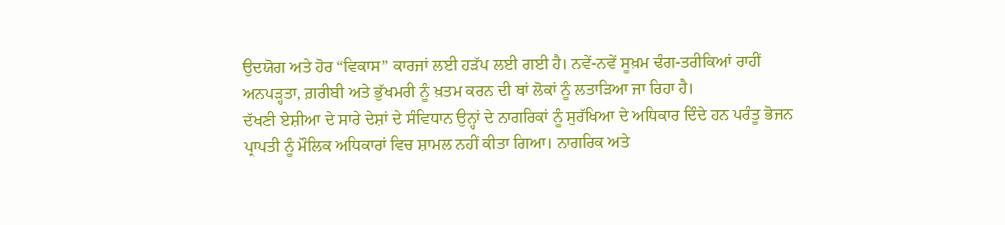ਉਦਯੋਗ ਅਤੇ ਹੋਰ “ਵਿਕਾਸ” ਕਾਰਜਾਂ ਲਈ ਹੜੱਪ ਲਈ ਗਈ ਹੈ। ਨਵੇਂ-ਨਵੇਂ ਸੂਖ਼ਮ ਢੰਗ-ਤਰੀਕਿਆਂ ਰਾਹੀਂ ਅਨਪੜ੍ਹਤਾ, ਗ਼ਰੀਬੀ ਅਤੇ ਭੁੱਖਮਰੀ ਨੂੰ ਖ਼ਤਮ ਕਰਨ ਦੀ ਥਾਂ ਲੋਕਾਂ ਨੂੰ ਲਤਾੜਿਆ ਜਾ ਰਿਹਾ ਹੈ।
ਦੱਖਣੀ ਏਸ਼ੀਆ ਦੇ ਸਾਰੇ ਦੇਸ਼ਾਂ ਦੇ ਸੰਵਿਧਾਨ ਉਨ੍ਹਾਂ ਦੇ ਨਾਗਰਿਕਾਂ ਨੂੰ ਸੁਰੱਖਿਆ ਦੇ ਅਧਿਕਾਰ ਦਿੰਦੇ ਹਨ ਪਰੰਤੂ ਭੋਜਨ ਪ੍ਰਾਪਤੀ ਨੂੰ ਮੌਲਿਕ ਅਧਿਕਾਰਾਂ ਵਿਚ ਸ਼ਾਮਲ ਨਹੀਂ ਕੀਤਾ ਗਿਆ। ਨਾਗਰਿਕ ਅਤੇ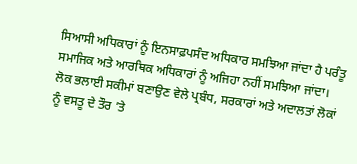ਸਿਆਸੀ ਅਧਿਕਾਰਾਂ ਨੂੰ ਇਨਸਾਫ਼ਪਸੰਦ ਅਧਿਕਾਰ ਸਮਝਿਆ ਜਾਂਦਾ ਹੈ ਪਰੰਤੂ ਸਮਾਜਿਕ ਅਤੇ ਆਰਥਿਕ ਅਧਿਕਾਰਾਂ ਨੂੰ ਅਜਿਹਾ ਨਹੀਂ ਸਮਝਿਆ ਜਾਂਦਾ। ਲੋਕ ਭਲਾਈ ਸਕੀਮਾਂ ਬਣਾਉਣ ਵੇਲੇ ਪ੍ਰਬੰਧ, ਸਰਕਾਰਾਂ ਅਤੇ ਅਦਾਲਤਾਂ ਲੋਕਾਂ ਨੂੰ ਵਸਤੂ ਦੇ ਤੌਰ ’ਤੇ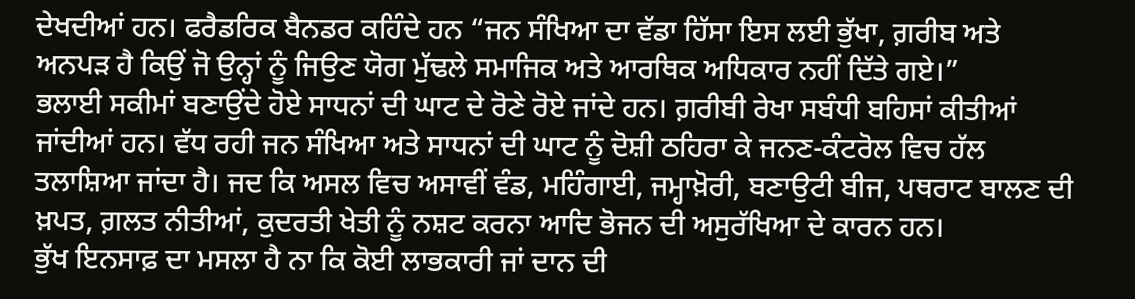ਦੇਖਦੀਆਂ ਹਨ। ਫਰੈਡਰਿਕ ਬੈਨਡਰ ਕਹਿੰਦੇ ਹਨ “ਜਨ ਸੰਖਿਆ ਦਾ ਵੱਡਾ ਹਿੱਸਾ ਇਸ ਲਈ ਭੁੱਖਾ, ਗ਼ਰੀਬ ਅਤੇ ਅਨਪੜ ਹੈ ਕਿਉਂ ਜੋ ਉਨ੍ਹਾਂ ਨੂੰ ਜਿਉਣ ਯੋਗ ਮੁੱਢਲੇ ਸਮਾਜਿਕ ਅਤੇ ਆਰਥਿਕ ਅਧਿਕਾਰ ਨਹੀਂ ਦਿੱਤੇ ਗਏ।”
ਭਲਾਈ ਸਕੀਮਾਂ ਬਣਾਉਂਦੇ ਹੋਏ ਸਾਧਨਾਂ ਦੀ ਘਾਟ ਦੇ ਰੋਣੇ ਰੋਏ ਜਾਂਦੇ ਹਨ। ਗ਼ਰੀਬੀ ਰੇਖਾ ਸਬੰਧੀ ਬਹਿਸਾਂ ਕੀਤੀਆਂ ਜਾਂਦੀਆਂ ਹਨ। ਵੱਧ ਰਹੀ ਜਨ ਸੰਖਿਆ ਅਤੇ ਸਾਧਨਾਂ ਦੀ ਘਾਟ ਨੂੰ ਦੋਸ਼ੀ ਠਹਿਰਾ ਕੇ ਜਨਣ-ਕੰਟਰੋਲ ਵਿਚ ਹੱਲ ਤਲਾਸ਼ਿਆ ਜਾਂਦਾ ਹੈ। ਜਦ ਕਿ ਅਸਲ ਵਿਚ ਅਸਾਵੀਂ ਵੰਡ, ਮਹਿੰਗਾਈ, ਜਮ੍ਹਾਖ਼ੋਰੀ, ਬਣਾਉਟੀ ਬੀਜ, ਪਥਰਾਟ ਬਾਲਣ ਦੀ ਖ਼ਪਤ, ਗ਼ਲਤ ਨੀਤੀਆਂ, ਕੁਦਰਤੀ ਖੇਤੀ ਨੂੰ ਨਸ਼ਟ ਕਰਨਾ ਆਦਿ ਭੋਜਨ ਦੀ ਅਸੁਰੱਖਿਆ ਦੇ ਕਾਰਨ ਹਨ।
ਭੁੱਖ ਇਨਸਾਫ਼ ਦਾ ਮਸਲਾ ਹੈ ਨਾ ਕਿ ਕੋਈ ਲਾਭਕਾਰੀ ਜਾਂ ਦਾਨ ਦੀ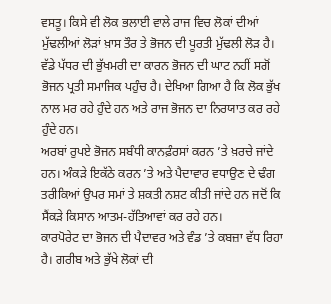ਵਸਤੂ। ਕਿਸੇ ਵੀ ਲੋਕ ਭਲਾਈ ਵਾਲੇ ਰਾਜ ਵਿਚ ਲੋਕਾਂ ਦੀਆਂ ਮੁੱਢਲੀਆਂ ਲੋੜਾਂ ਖ਼ਾਸ ਤੌਰ ਤੇ ਭੋਜਨ ਦੀ ਪੂਰਤੀ ਮੁੱਢਲੀ ਲੋੜ ਹੈ। ਵੱਡੇ ਪੱਧਰ ਦੀ ਭੁੱਖਮਰੀ ਦਾ ਕਾਰਨ ਭੋਜਨ ਦੀ ਘਾਟ ਨਹੀਂ ਸਗੋਂ ਭੋਜਨ ਪ੍ਰਤੀ ਸਮਾਜਿਕ ਪਹੁੰਚ ਹੈ। ਦੇਖਿਆ ਗਿਆ ਹੈ ਕਿ ਲੋਕ ਭੁੱਖ ਨਾਲ ਮਰ ਰਹੇ ਹੁੰਦੇ ਹਨ ਅਤੇ ਰਾਜ ਭੋਜਨ ਦਾ ਨਿਰਯਾਤ ਕਰ ਰਹੇ ਹੁੰਦੇ ਹਨ।
ਅਰਬਾਂ ਰੁਪਏ ਭੋਜਨ ਸਬੰਧੀ ਕਾਨਫ਼ੰਰਸਾਂ ਕਰਨ ’ਤੇ ਖ਼ਰਚੇ ਜਾਂਦੇ ਹਨ। ਅੰਕੜੇ ਇਕੱਠੇ ਕਰਨ ’ਤੇ ਅਤੇ ਪੈਦਾਵਾਰ ਵਧਾਉਣ ਦੇ ਢੰਗ ਤਰੀਕਿਆਂ ਉਪਰ ਸਮਾਂ ਤੇ ਸ਼ਕਤੀ ਨਸ਼ਟ ਕੀਤੀ ਜਾਂਦੇ ਹਨ ਜਦੋਂ ਕਿ ਸੈਂਕੜੇ ਕਿਸਾਨ ਆਤਮ-ਹੱਤਿਆਵਾਂ ਕਰ ਰਹੇ ਹਨ।
ਕਾਰਪੋਰੇਟ ਦਾ ਭੋਜਨ ਦੀ ਪੈਦਾਵਰ ਅਤੇ ਵੰਡ ’ਤੇ ਕਬਜ਼ਾ ਵੱਧ ਰਿਹਾ ਹੈ। ਗਰੀਬ ਅਤੇ ਭੁੱਖੇ ਲੋਕਾਂ ਦੀ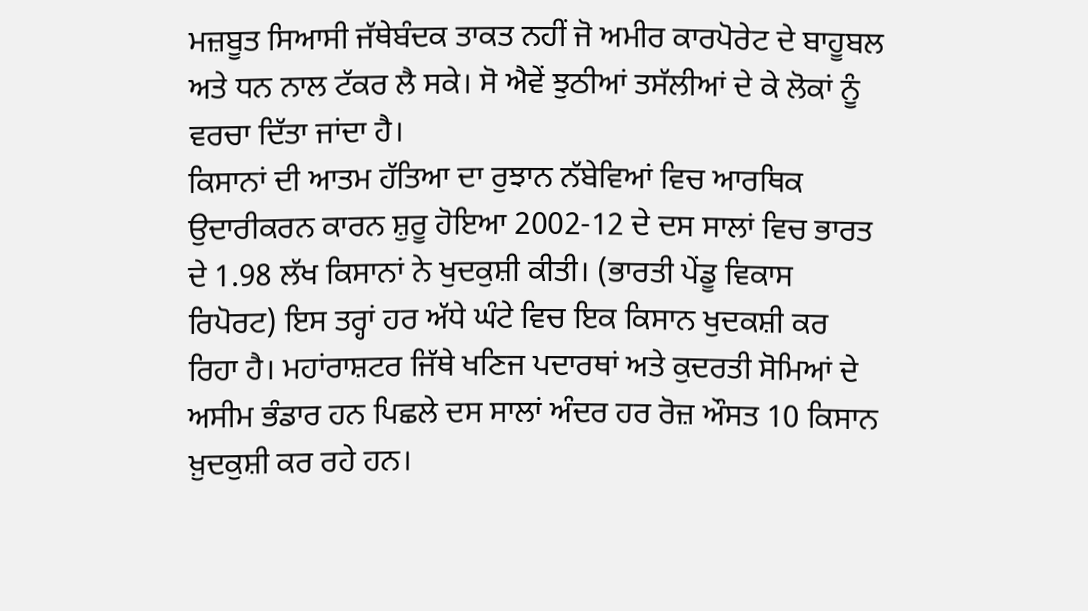ਮਜ਼ਬੂਤ ਸਿਆਸੀ ਜੱਥੇਬੰਦਕ ਤਾਕਤ ਨਹੀਂ ਜੋ ਅਮੀਰ ਕਾਰਪੋਰੇਟ ਦੇ ਬਾਹੂਬਲ ਅਤੇ ਧਨ ਨਾਲ ਟੱਕਰ ਲੈ ਸਕੇ। ਸੋ ਐਵੇਂ ਝੁਠੀਆਂ ਤਸੱਲੀਆਂ ਦੇ ਕੇ ਲੋਕਾਂ ਨੂੰ ਵਰਚਾ ਦਿੱਤਾ ਜਾਂਦਾ ਹੈ।
ਕਿਸਾਨਾਂ ਦੀ ਆਤਮ ਹੱਤਿਆ ਦਾ ਰੁਝਾਨ ਨੱਬੇਵਿਆਂ ਵਿਚ ਆਰਥਿਕ ਉਦਾਰੀਕਰਨ ਕਾਰਨ ਸ਼ੁਰੂ ਹੋਇਆ 2002-12 ਦੇ ਦਸ ਸਾਲਾਂ ਵਿਚ ਭਾਰਤ ਦੇ 1.98 ਲੱਖ ਕਿਸਾਨਾਂ ਨੇ ਖੁਦਕੁਸ਼ੀ ਕੀਤੀ। (ਭਾਰਤੀ ਪੇਂਡੂ ਵਿਕਾਸ ਰਿਪੋਰਟ) ਇਸ ਤਰ੍ਹਾਂ ਹਰ ਅੱਧੇ ਘੰਟੇ ਵਿਚ ਇਕ ਕਿਸਾਨ ਖੁਦਕਸ਼ੀ ਕਰ ਰਿਹਾ ਹੈ। ਮਹਾਂਰਾਸ਼ਟਰ ਜਿੱਥੇ ਖਣਿਜ ਪਦਾਰਥਾਂ ਅਤੇ ਕੁਦਰਤੀ ਸੋਮਿਆਂ ਦੇ ਅਸੀਮ ਭੰਡਾਰ ਹਨ ਪਿਛਲੇ ਦਸ ਸਾਲਾਂ ਅੰਦਰ ਹਰ ਰੋਜ਼ ਔਸਤ 10 ਕਿਸਾਨ ਖ਼ੁਦਕੁਸ਼ੀ ਕਰ ਰਹੇ ਹਨ।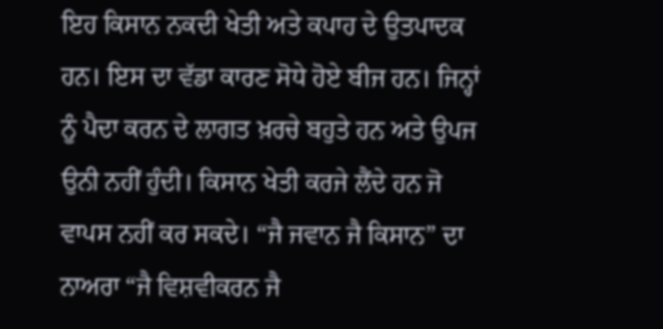ਇਹ ਕਿਸਾਨ ਨਕਦੀ ਖੇਤੀ ਅਤੇ ਕਪਾਹ ਦੇ ਉਤਪਾਦਕ ਹਨ। ਇਸ ਦਾ ਵੱਡਾ ਕਾਰਣ ਸੋਧੇ ਹੋਏ ਬੀਜ ਹਨ। ਜਿਨ੍ਹਾਂ ਨੂੰ ਪੈਦਾ ਕਰਨ ਦੇ ਲਾਗਤ ਖ਼ਰਚੇ ਬਹੁਤੇ ਹਨ ਅਤੇ ਉਪਜ ਉਨੀ ਨਹੀਂ ਹੁੰਦੀ। ਕਿਸਾਨ ਖੇਤੀ ਕਰਜੇ ਲੈਂਦੇ ਹਨ ਜੋ ਵਾਪਸ ਨਹੀਂ ਕਰ ਸਕਦੇ। “ਜੈ ਜਵਾਨ ਜੈ ਕਿਸਾਨ” ਦਾ ਨਾਅਰਾ “ਜੈ ਵਿਸ਼ਵੀਕਰਨ ਜੈ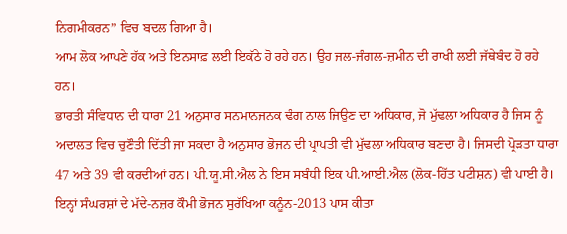ਨਿਗਮੀਕਰਨ” ਵਿਚ ਬਦਲ ਗਿਆ ਹੈ।
ਆਮ ਲੋਕ ਆਪਣੇ ਹੱਕ ਅਤੇ ਇਨਸਾਫ਼ ਲਈ ਇਕੱਠੇ ਹੋ ਰਹੇ ਹਨ। ਉਹ ਜਲ-ਜੰਗਲ-ਜ਼ਮੀਨ ਦੀ ਰਾਖੀ ਲਈ ਜੱਥੇਬੰਦ ਹੋ ਰਹੇ ਹਨ।
ਭਾਰਤੀ ਸੰਵਿਧਾਨ ਦੀ ਧਾਰਾ 21 ਅਨੁਸਾਰ ਸਨਮਾਨਜਨਕ ਢੰਗ ਨਾਲ ਜਿਉਣ ਦਾ ਅਧਿਕਾਰ, ਜੋ ਮੁੱਢਲਾ ਅਧਿਕਾਰ ਹੈ ਜਿਸ ਨੂੰ ਅਦਾਲਤ ਵਿਚ ਚੁਣੌਤੀ ਦਿੱਤੀ ਜਾ ਸਕਦਾ ਹੈ ਅਨੁਸਾਰ ਭੋਜਨ ਦੀ ਪ੍ਰਾਪਤੀ ਵੀ ਮੁੱਢਲਾ ਅਧਿਕਾਰ ਬਣਦਾ ਹੈ। ਜਿਸਦੀ ਪ੍ਰੋੜਤਾ ਧਾਰਾ 47 ਅਤੇ 39 ਵੀ ਕਰਦੀਆਂ ਹਨ। ਪੀ.ਯੂ.ਸੀ.ਐਲ ਨੇ ਇਸ ਸਬੰਧੀ ਇਕ ਪੀ.ਆਈ.ਐਲ (ਲੋਕ-ਹਿੱਤ ਪਟੀਸ਼ਨ) ਵੀ ਪਾਈ ਹੈ। ਇਨ੍ਹਾਂ ਸੰਘਰਸ਼ਾਂ ਦੇ ਮੱਦੇ-ਨਜ਼ਰ ਕੌਮੀ ਭੋਜਨ ਸੁਰੱਖਿਆ ਕਨੂੰਨ-2013 ਪਾਸ ਕੀਤਾ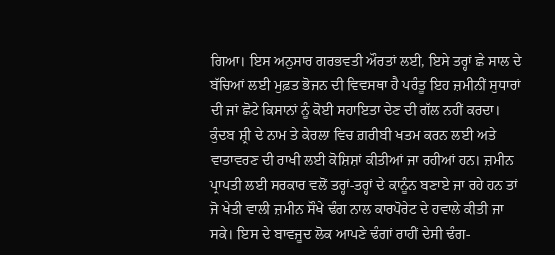ਗਿਆ। ਇਸ ਅਨੁਸਾਰ ਗਰਭਵਤੀ ਔਰਤਾਂ ਲਈ, ਇਸੇ ਤਰ੍ਹਾਂ ਛੇ ਸਾਲ ਦੇ ਬੱਚਿਆਂ ਲਈ ਮੁਫ਼ਤ ਭੋਜਨ ਦੀ ਵਿਵਸਥਾ ਹੈ ਪਰੰਤੂ ਇਹ ਜ਼ਮੀਨੀਂ ਸੁਧਾਰਾਂ ਦੀ ਜਾਂ ਛੋਟੇ ਕਿਸਾਨਾਂ ਨੂੰ ਕੋਈ ਸਹਾਇਤਾ ਦੇਣ ਦੀ ਗੱਲ ਨਹੀਂ ਕਰਦਾ।
ਕੁੰਦਬ ਸ਼੍ਰੀ ਦੇ ਨਾਮ ਤੇ ਕੇਰਲਾ ਵਿਚ ਗ਼ਰੀਬੀ ਖਤਮ ਕਰਨ ਲਈ ਅਤੇ ਵਾਤਾਵਰਣ ਦੀ ਰਾਖੀ ਲਈ ਕੋਸ਼ਿਸ਼ਾਂ ਕੀਤੀਆਂ ਜਾ ਰਹੀਆਂ ਹਨ। ਜ਼ਮੀਨ ਪ੍ਰਾਪਤੀ ਲਈ ਸਰਕਾਰ ਵਲੋਂ ਤਰ੍ਹਾਂ-ਤਰ੍ਹਾਂ ਦੇ ਕਾਨੂੰਨ ਬਣਾਏ ਜਾ ਰਹੇ ਹਨ ਤਾਂ ਜੋ ਖੇਤੀ ਵਾਲੀ ਜ਼ਮੀਨ ਸੌਖੇ ਢੰਗ ਨਾਲ ਕਾਰਪੋਰੇਟ ਦੇ ਹਵਾਲੇ ਕੀਤੀ ਜਾ ਸਕੇ। ਇਸ ਦੇ ਬਾਵਜੂਦ ਲੋਕ ਆਪਣੇ ਢੰਗਾਂ ਰਾਹੀਂ ਦੇਸੀ ਢੰਗ-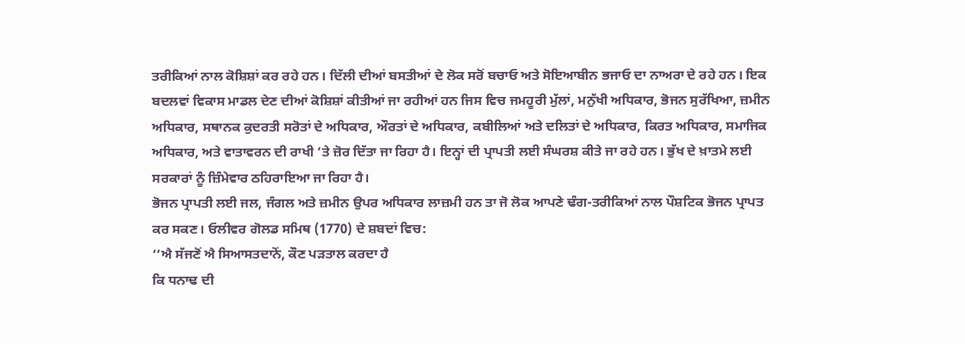ਤਰੀਕਿਆਂ ਨਾਲ ਕੋਸ਼ਿਸ਼ਾਂ ਕਰ ਰਹੇ ਹਨ। ਦਿੱਲੀ ਦੀਆਂ ਬਸਤੀਆਂ ਦੇ ਲੋਕ ਸਰੋਂ ਬਚਾਓ ਅਤੇ ਸੋਇਆਬੀਨ ਭਜਾਓ ਦਾ ਨਾਅਰਾ ਦੇ ਰਹੇ ਹਨ। ਇਕ ਬਦਲਵਾਂ ਵਿਕਾਸ ਮਾਡਲ ਦੇਣ ਦੀਆਂ ਕੋਸ਼ਿਸ਼ਾਂ ਕੀਤੀਆਂ ਜਾ ਰਹੀਆਂ ਹਨ ਜਿਸ ਵਿਚ ਜਮਹੂਰੀ ਮੁੱਲਾਂ, ਮਨੁੱਖੀ ਅਧਿਕਾਰ, ਭੋਜਨ ਸੁਰੱਖਿਆ, ਜ਼ਮੀਨ ਅਧਿਕਾਰ, ਸਥਾਨਕ ਕੁਦਰਤੀ ਸਰੋਤਾਂ ਦੇ ਅਧਿਕਾਰ, ਔਰਤਾਂ ਦੇ ਅਧਿਕਾਰ, ਕਬੀਲਿਆਂ ਅਤੇ ਦਲਿਤਾਂ ਦੇ ਅਧਿਕਾਰ, ਕਿਰਤ ਅਧਿਕਾਰ, ਸਮਾਜਿਕ ਅਧਿਕਾਰ, ਅਤੇ ਵਾਤਾਵਰਨ ਦੀ ਰਾਖੀ ’ਤੇ ਜ਼ੋਰ ਦਿੱਤਾ ਜਾ ਰਿਹਾ ਹੈ। ਇਨ੍ਹਾਂ ਦੀ ਪ੍ਰਾਪਤੀ ਲਈ ਸੰਘਰਸ਼ ਕੀਤੇ ਜਾ ਰਹੇ ਹਨ। ਭੁੱਖ ਦੇ ਖ਼ਾਤਮੇ ਲਈ ਸਰਕਾਰਾਂ ਨੂੰ ਜ਼ਿੰਮੇਵਾਰ ਠਹਿਰਾਇਆ ਜਾ ਰਿਹਾ ਹੈ।
ਭੋਜਨ ਪ੍ਰਾਪਤੀ ਲਈ ਜਲ, ਜੰਗਲ ਅਤੇ ਜ਼ਮੀਨ ਉਪਰ ਅਧਿਕਾਰ ਲਾਜ਼ਮੀ ਹਨ ਤਾ ਜੋ ਲੋਕ ਆਪਣੇ ਢੰਗ-ਤਰੀਕਿਆਂ ਨਾਲ ਪੌਸ਼ਟਿਕ ਭੋਜਨ ਪ੍ਰਾਪਤ ਕਰ ਸਕਣ। ਓਲੀਵਰ ਗੋਲਡ ਸਮਿਥ (1770) ਦੇ ਸ਼ਬਦਾਂ ਵਿਚ:
‘‘ਐ ਸੱਜਣੋਂ ਐ ਸਿਆਸਤਦਾਨੋਂ, ਕੌਣ ਪੜਤਾਲ ਕਰਦਾ ਹੈ
ਕਿ ਧਨਾਢ ਦੀ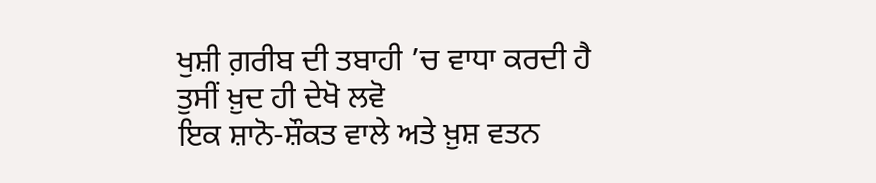ਖੁਸ਼ੀ ਗ਼ਰੀਬ ਦੀ ਤਬਾਹੀ ’ਚ ਵਾਧਾ ਕਰਦੀ ਹੈ
ਤੁਸੀਂ ਖ਼ੁਦ ਹੀ ਦੇਖੋ ਲਵੋ
ਇਕ ਸ਼ਾਨੋ-ਸ਼ੌਕਤ ਵਾਲੇ ਅਤੇ ਖ਼ੁਸ਼ ਵਤਨ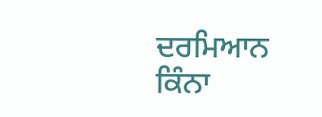ਦਰਮਿਆਨ
ਕਿੰਨਾ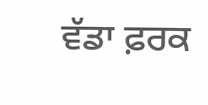ਵੱਡਾ ਫ਼ਰਕ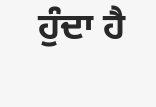ਹੁੰਦਾ ਹੈ